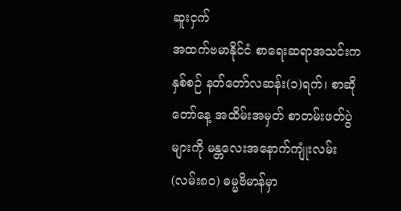ဆူးငှက်
အထက်ဗမာနိုင်ငံ စာရေးဆရာအသင်းက နှစ်စဉ် နတ်တော်လဆန်း(၁)ရက်၊ စာဆိုတော်နေ့ အထိမ်းအမှတ် စာတမ်းဖတ်ပွဲများကို မန္တလေးအနောက်ကျုံးလမ်း (လမ်း၈၀) ဓမ္မဗိမာန်မှာ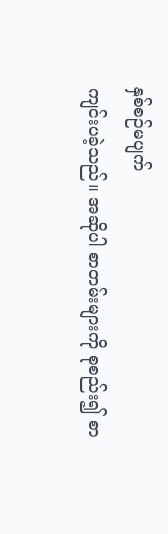နှစ်စဉ်မပျက်
ကျင်းပခဲ့သည်။ အဆိုပါ စာတမ်းများကို စုစည်း၍ စာ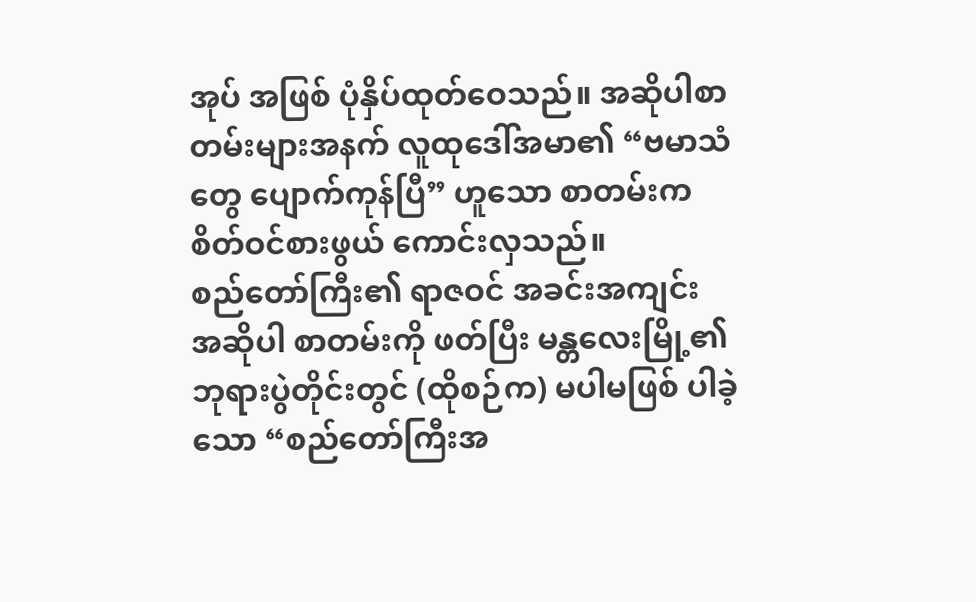အုပ် အဖြစ် ပုံနှိပ်ထုတ်ဝေသည်။ အဆိုပါစာတမ်းများအနက် လူထုဒေါ်အမာ၏ “ဗမာသံတွေ ပျောက်ကုန်ပြီ” ဟူသော စာတမ်းက စိတ်ဝင်စားဖွယ် ကောင်းလှသည်။
စည်တော်ကြီး၏ ရာဇဝင် အခင်းအကျင်း
အဆိုပါ စာတမ်းကို ဖတ်ပြီး မန္တလေးမြို့၏ ဘုရားပွဲတိုင်းတွင် (ထိုစဉ်က) မပါမဖြစ် ပါခဲ့သော “စည်တော်ကြီးအ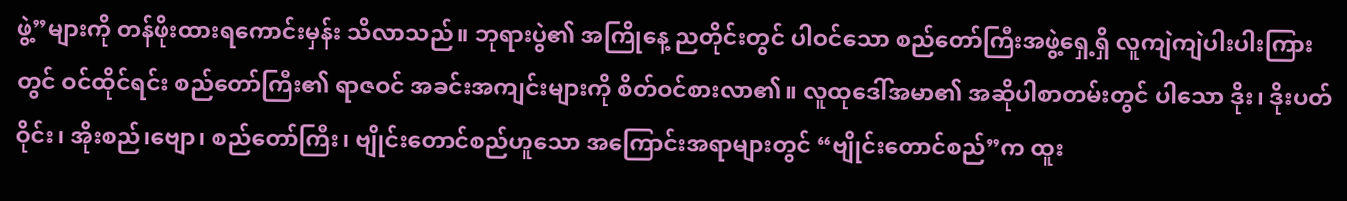ဖွဲ့”များကို တန်ဖိုးထားရကောင်းမှန်း သိလာသည်။ ဘုရားပွဲ၏ အကြိုနေ့ ညတိုင်းတွင် ပါဝင်သော စည်တော်ကြီးအဖွဲ့ရှေ့ရှိ လူကျဲကျဲပါးပါးကြားတွင် ဝင်ထိုင်ရင်း စည်တော်ကြီး၏ ရာဇဝင် အခင်းအကျင်းများကို စိတ်ဝင်စားလာ၏။ လူထုဒေါ်အမာ၏ အဆိုပါစာတမ်းတွင် ပါသော ဒိုး၊ ဒိုးပတ်ဝိုင်း၊ အိုးစည်၊ဗျော၊ စည်တော်ကြီး၊ ဗျိုင်းတောင်စည်ဟူသော အကြောင်းအရာများတွင် “ဗျိုင်းတောင်စည်”က ထူး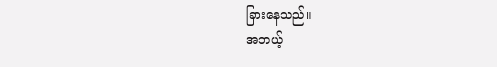ခြားနေသည်။
အဘယ့်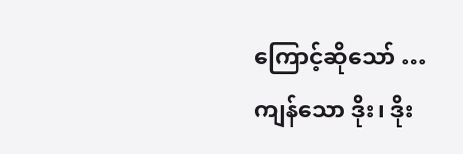ကြောင့်ဆိုသော် … ကျန်သော ဒိုး၊ ဒိုး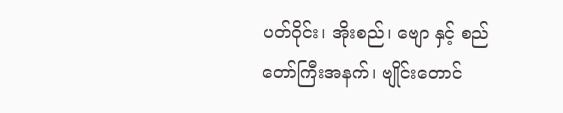ပတ်ဝိုင်း၊ အိုးစည်၊ ဗျော နှင့် စည်တော်ကြီးအနက်၊ ဗျိုင်းတောင်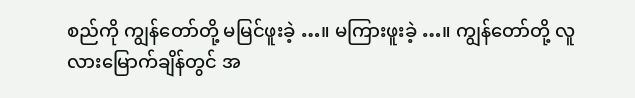စည်ကို ကျွန်တော်တို့ မမြင်ဖူးခဲ့ …။ မကြားဖူးခဲ့ …။ ကျွန်တော်တို့ လူလားမြောက်ချိန်တွင် အ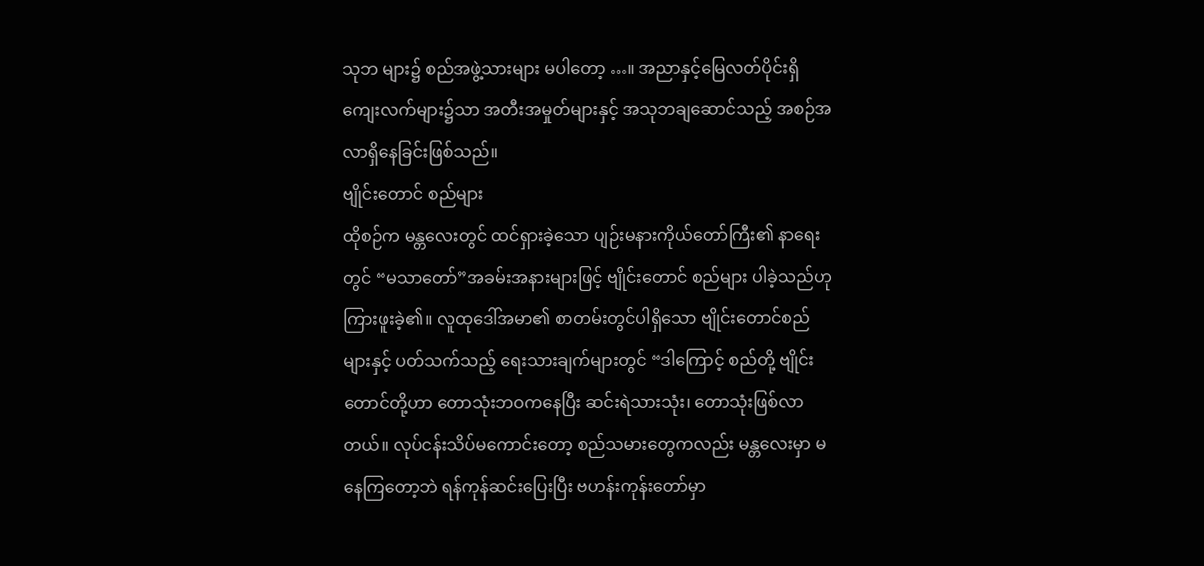သုဘ များ၌ စည်အဖွဲ့သားများ မပါတော့ …။ အညာနှင့်မြေလတ်ပိုင်းရှိ ကျေးလက်များ၌သာ အတီးအမှုတ်များနှင့် အသုဘချဆောင်သည့် အစဉ်အလာရှိနေခြင်းဖြစ်သည်။
ဗျိုင်းတောင် စည်များ
ထိုစဉ်က မန္တလေးတွင် ထင်ရှားခဲ့သော ပျဉ်းမနားကိုယ်တော်ကြီး၏ နာရေးတွင် “မသာတော်”အခမ်းအနားများဖြင့် ဗျိုင်းတောင် စည်များ ပါခဲ့သည်ဟု ကြားဖူးခဲ့၏။ လူထုဒေါ်အမာ၏ စာတမ်းတွင်ပါရှိသော ဗျိုင်းတောင်စည်များနှင့် ပတ်သက်သည့် ရေးသားချက်များတွင် “ဒါကြောင့် စည်တို့ ဗျိုင်းတောင်တို့ဟာ တောသုံးဘဝကနေပြီး ဆင်းရဲသားသုံး၊ တောသုံးဖြစ်လာတယ်။ လုပ်ငန်းသိပ်မကောင်းတော့ စည်သမားတွေကလည်း မန္တလေးမှာ မနေကြတော့ဘဲ ရန်ကုန်ဆင်းပြေးပြီး ဗဟန်းကုန်းတော်မှာ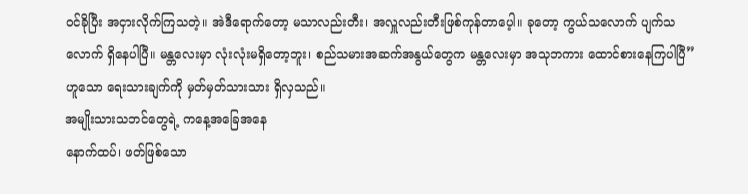ဝင်ခိုပြီး အငှားလိုက်ကြသတဲ့။ အဲဒီရောက်တော့ မသာလည်းတီး၊ အလှူလည်းတီးဖြစ်ကုန်တာပေ့ါ။ ခုတော့ ကွယ်သလောက် ပျက်သလောက် ရှိနေပါပြီ။ မန္တလေးမှာ လုံးလုံးမရှိတော့ဘူး၊ စည်သမားအဆက်အနွယ်တွေက မန္တလေးမှာ အသုဘကား ထောင်စားနေကြပါပြီ” ဟူသော ရေးသားချက်ကို မှတ်မှတ်သားသား ရှိလှသည်။
အမျိုးသားသဘင်တွေရဲ့ ကနေ့အခြေအနေ
နောက်ထပ်၊ ဖတ်ဖြစ်သော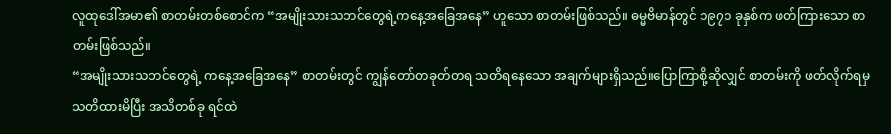လူထုဒေါ်အမာ၏ စာတမ်းတစ်စောင်က “အမျိုးသားသဘင်တွေရဲ့ကနေ့အခြေအနေ” ဟူသော စာတမ်းဖြစ်သည်။ ဓမ္မဗိမာန်တွင် ၁၉၇၁ ခုနှစ်က ဖတ်ကြားသော စာတမ်းဖြစ်သည်။
“အမျိုးသားသဘင်တွေရဲ့ ကနေ့အခြေအနေ” စာတမ်းတွင် ကျွန်တော်တခုတ်တရ သတိရနေသော အချက်များရှိသည်။ပြောကြာစို့ဆိုလျှင် စာတမ်းကို ဖတ်လိုက်ရမှ သတိထားမိပြီး အသိတစ်ခု ရင်ထဲ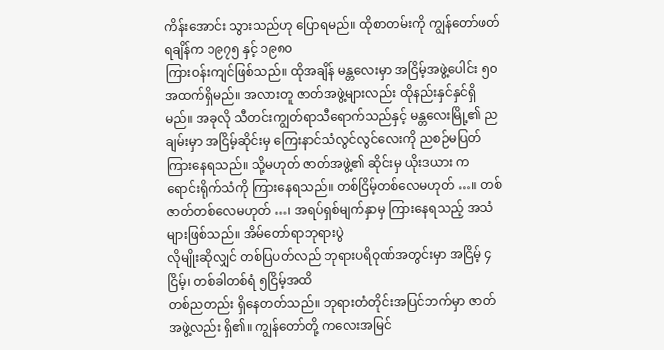ကိန်းအောင်း သွားသည်ဟု ပြောရမည်။ ထိုစာတမ်းကို ကျွန်တော်ဖတ်ရချိန်က ၁၉၇၅ နှင့် ၁၉၈၀
ကြားဝန်းကျင်ဖြစ်သည်။ ထိုအချိန် မန္တလေးမှာ အငြိမ့်အဖွဲ့ပေါင်း ၅၀ အထက်ရှိမည်။ အလားတူ ဇာတ်အဖွဲ့များလည်း ထိုနည်းနှင်နှင်ရှိမည်။ အခုလို သီတင်းကျွတ်ရာသီရောက်သည်နှင့် မန္တလေးမြို့၏ ညချမ်းမှာ အငြိမ့်ဆိုင်းမှ ကြေးနာင်သံလွင်လွင်လေးကို ညစဉ်မပြတ်ကြားနေရသည်။ သို့မဟုတ် ဇာတ်အဖွဲ့၏ ဆိုင်းမှ ယိုးဒယား ကရောင်းရိုက်သံကို ကြားနေရသည်။ တစ်ငြိမ့်တစ်လေမဟုတ် …။ တစ်ဇာတ်တစ်လေမဟုတ် …၊ အရပ်ရှစ်မျက်နှာမှ ကြားနေရသည့် အသံများဖြစ်သည်။ အိမ်တော်ရာဘုရားပွဲ
လိုမျိုးဆိုလျှင် တစ်ပြပတ်လည် ဘုရားပရိဝုဏ်အတွင်းမှာ အငြိမ့် ၄ ငြိမ့်၊ တစ်ခါတစ်ရံ ၅ငြိမ့်အထိ
တစ်ညတည်း ရှိနေတတ်သည်။ ဘုရားတံတိုင်းအပြင်ဘက်မှာ ဇာတ်အဖွဲ့လည်း ရှိ၏။ ကျွန်တော်တို့ ကလေးအမြင်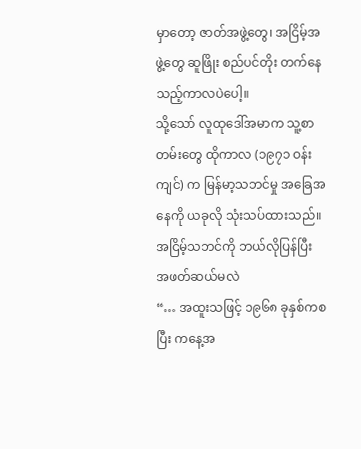မှာတော့ ဇာတ်အဖွဲ့တွေ၊ အငြိမ့်အဖွဲ့တွေ ဆူဖြိုး စည်ပင်တိုး တက်နေသည့်ကာလပဲပေါ့။
သို့သော် လူထုဒေါ်အမာက သူ့စာတမ်းတွေ ထိုကာလ (၁၉၇၁ ဝန်းကျင်) က မြန်မာ့သဘင်မှု အခြေအနေကို ယခုလို သုံးသပ်ထားသည်။
အငြိမ့်သဘင်ကို ဘယ်လိုပြန်ပြီး အဖတ်ဆယ်မလဲ
“… အထူးသဖြင့် ၁၉၆၈ ခုနှစ်ကစပြီး ကနေ့အ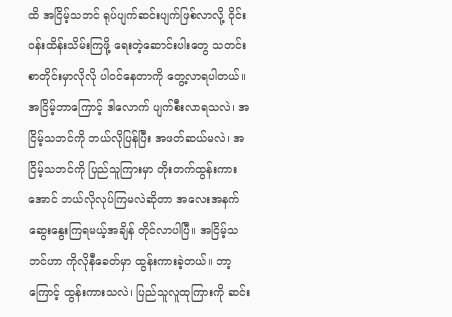ထိ အငြိမ့်သဘင် ရုပ်ပျက်ဆင်းပျက်ဖြစ်လာလို့ ဝိုင်းဝန်းထိန်းသိမ်းကြဖို့ ရေးတဲ့ဆောင်းပါးတွေ သတင်းစာတိုင်းမှာလိုလို ပါဝင်နေတာကို တွေ့လာရပါတယ်။ အငြိမ့်ဘာကြောင့် ဒါလောက် ပျက်စီးလာရသလဲ၊ အငြိမ့်သဘင်ကို ဘယ်လိုပြန်ပြီး အဖတ်ဆယ်မလဲ၊ အငြိမ့်သဘင်ကို ပြည်သူကြားမှာ တိုးတက်ထွန်းကားအောင် ဘယ်လိုလုပ်ကြမလဲဆိုတာ အလေးအနက် ဆွေးနွေးကြရမယ့်အချိန် တိုင်လာပါပြီ။ အငြိမ့်သဘင်ဟာ ကိုလိုနီခေတ်မှာ ထွန်းကားခဲ့တယ်။ ဘာ့ကြောင့် ထွန်းကားသလဲ၊ ပြည်သူလူထုကြားကို ဆင်း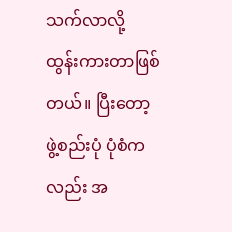သက်လာလို့ ထွန်းကားတာဖြစ်တယ်။ ပြီးတော့ ဖွဲ့စည်းပုံ ပုံစံကလည်း အ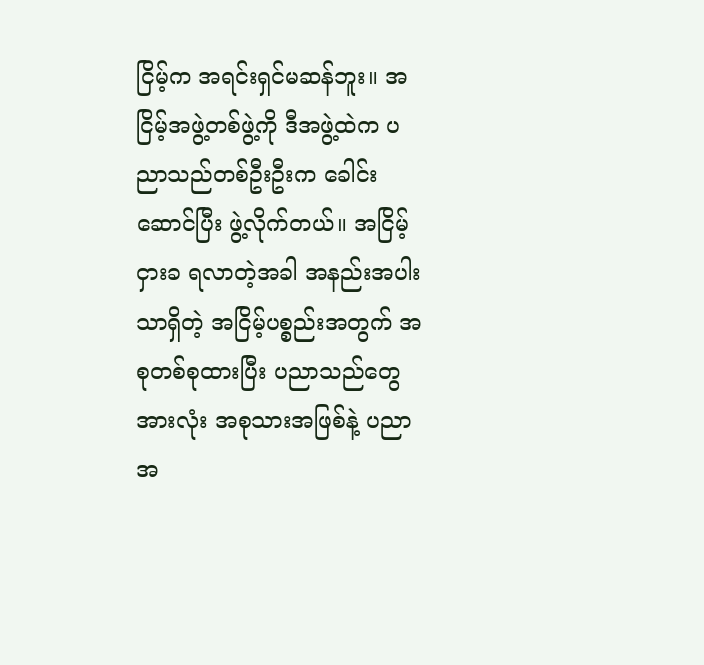ငြိမ့်က အရင်းရှင်မဆန်ဘူး။ အငြိမ့်အဖွဲ့တစ်ဖွဲ့ကို ဒီအဖွဲ့ထဲက ပညာသည်တစ်ဦးဦးက ခေါင်းဆောင်ပြီး ဖွဲ့လိုက်တယ်။ အငြိမ့်ငှားခ ရလာတဲ့အခါ အနည်းအပါးသာရှိတဲ့ အငြိမ့်ပစ္စည်းအတွက် အစုတစ်စုထားပြီး ပညာသည်တွေအားလုံး အစုသားအဖြစ်နဲ့ ပညာအ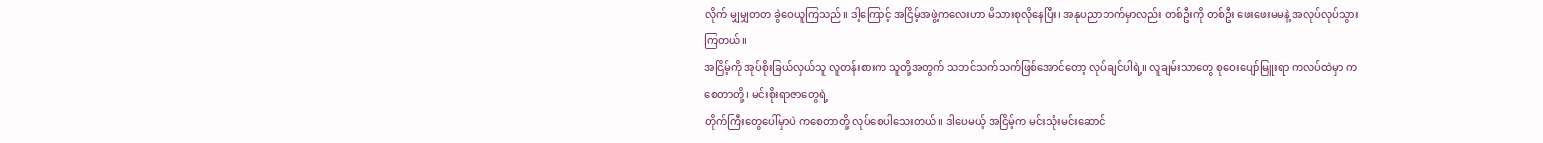လိုက် မျှမျှတတ ခွဲဝေယူကြသည်။ ဒါ့ကြောင့် အငြိမ့်အဖွဲ့ကလေးဟာ မိသားစုလိုနေပြီး၊ အနုပညာဘက်မှာလည်း တစ်ဦးကို တစ်ဦး ဖေးဖေးမမနဲ့ အလုပ်လုပ်သွားကြတယ်။
အငြိမ့်ကို အုပ်စိုးခြယ်လှယ်သူ လူတန်းစားက သူတို့အတွက် သဘင်သက်သက်ဖြစ်အောင်တော့ လုပ်ချင်ပါရဲ့။ လူချမ်းသာတွေ စုဝေးပျော်မြူးရာ ကလပ်ထဲမှာ ကစေတာတို့၊ မင်းစိုးရာဇာတွေရဲ့
တိုက်ကြီးတွေပေါ်မှာပဲ ကစေတာတို့ လုပ်စေပါသေးတယ်။ ဒါပေမယ့် အငြိမ့်က မင်းသုံးမင်းဆောင်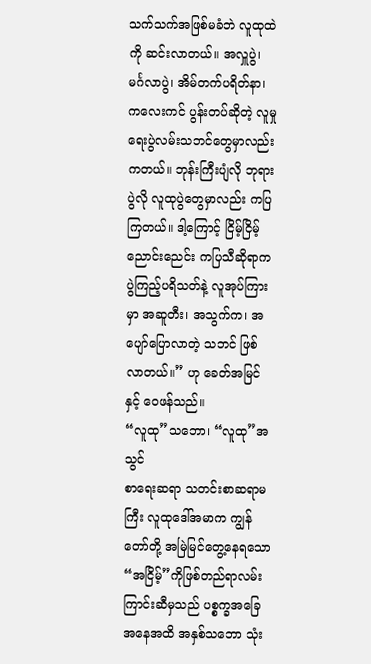သက်သက်အဖြစ်မခံဘဲ လူထုထဲကို ဆင်းလာတယ်။ အလှူပွဲ၊ မင်္ဂလာပွဲ၊ အိမ်တက်ပရိတ်နာ၊ ကလေးကင် ပွန်းတပ်ဆိုတဲ့ လူမှုရေးပွဲလမ်းသဘင်တွေမှာလည်း ကတယ်။ ဘုန်းကြီးပျံလို ဘုရားပွဲလို လူထုပွဲတွေမှာလည်း ကပြကြတယ်။ ဒါ့ကြောင့် ငြိမ့်ငြိမ့်ညောင်းညေင်း ကပြသီဆိုရာက ပွဲကြည့်ပရိသတ်နဲ့ လူအုပ်ကြားမှာ အဆူတီး၊ အသွက်က၊ အပျော်ပြောလာတဲ့ သဘင် ဖြစ်လာတယ်။” ဟု ခေတ်အမြင်နှင့် ဝေဖန်သည်။
“လူထု”သဘော၊ “လူထု”အသွင်
စာရေးဆရာ သတင်းစာဆရာမကြီး လူထုဒေါ်အမာက ကျွန်တော်တို့ အမြဲမြင်တွေ့နေရသော “အငြိမ့်”ကိုဖြစ်တည်ရာလမ်းကြာင်းဆီမှသည် ပစ္စက္ခအခြေအနေအထိ အနှစ်သဘော သုံး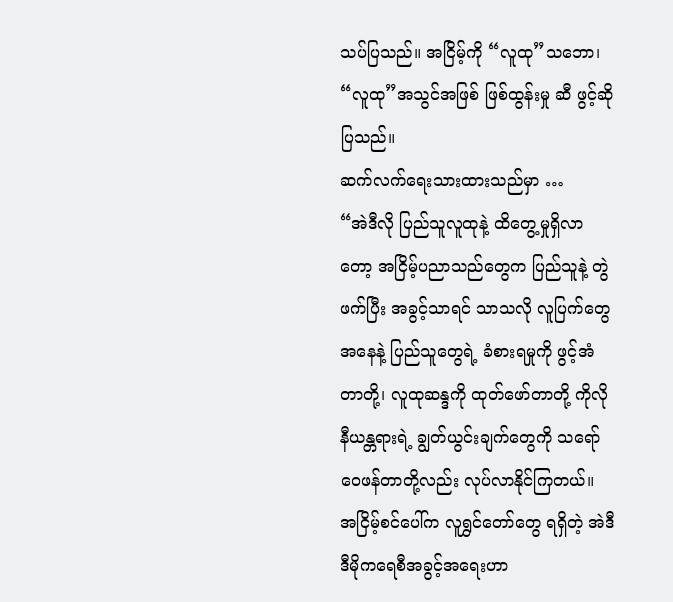သပ်ပြသည်။ အငြိမ့်ကို “လူထု”သဘော၊ “လူထု”အသွင်အဖြစ် ဖြစ်ထွန်းမှု ဆီ ဖွင့်ဆိုပြသည်။
ဆက်လက်ရေးသားထားသည်မှာ …
“အဲဒီလို ပြည်သူလူထုနဲ့ ထိတွေ့မှုရှိလာတော့ အငြိမ့်ပညာသည်တွေက ပြည်သူနဲ့ တွဲဖက်ပြီး အခွင့်သာရင် သာသလို လူပြက်တွေအနေနဲ့ ပြည်သူတွေရဲ့ ခံစားရမှုကို ဖွင့်အံတာတို့၊ လူထုဆန္ဒကို ထုတ်ဖော်တာတို့ ကိုလိုနီယန္တရားရဲ့ ချွတ်ယွင်းချက်တွေကို သရော်ဝေဖန်တာတို့လည်း လုပ်လာနိုင်ကြတယ်။ အငြိမ့်စင်ပေါ်က လူရွှင်တော်တွေ ရရှိတဲ့ အဲဒီ ဒီမိုကရေစီအခွင့်အရေးဟာ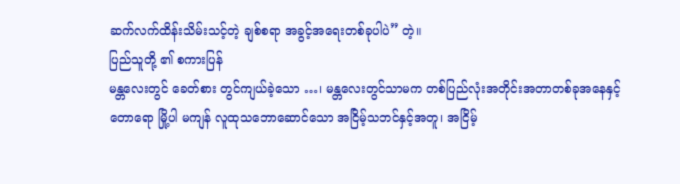ဆက်လက်ထိန်းသိမ်းသင့်တဲ့ ချစ်စရာ အခွင့်အရေးတစ်ခုပါပဲ” တဲ့။
ပြည်သူတို့ ၏ စကားပြန်
မန္တလေးတွင် ခေတ်စား တွင်ကျယ်ခဲ့သော …၊ မန္တလေးတွင်သာမက တစ်ပြည်လုံးအတိုင်းအတာတစ်ခုအနေနှင့် တောရော မြို့ပါ မကျန် လူထုသဘောဆောင်သော အငြိမ့်သဘင်နှင့်အတူ၊ အငြိမ့်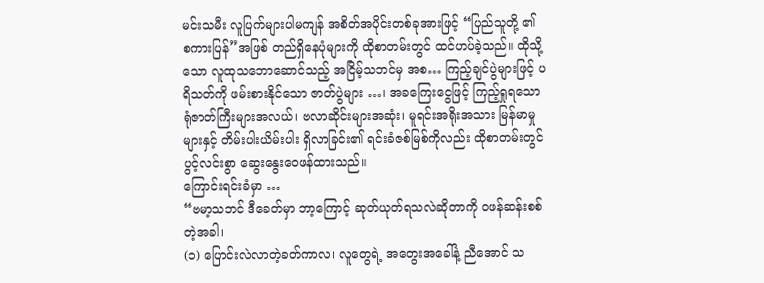မင်းသမီး လူပြက်များပါမကျန် အစိတ်အပိုင်းတစ်ခုအားဖြင့် “ပြည်သူတို့ ၏ စကားပြန်”အဖြစ် တည်ရှိနေပုံများကို ထိုစာတမ်းတွင် ထင်ဟပ်ခဲ့သည်။ ထိုသို့သော လူထုသဘောဆောင်သည့် အငြိမ့်သဘင်မှ အစ… ကြည့်ချင်ပွဲများဖြင့် ပရိသတ်ကို ဖမ်းစားနိုင်သော ဇာတ်ပွဲများ …၊ အခကြေးငွေဖြင့် ကြည့်ရှုရသော ရုံဇာတ်ကြီးများအလယ်၊ ဗလာဆိုင်းများအဆုံး၊ မူရင်းအရိုးအသား မြန်မာမှုများနှင့် တိမ်းပါးယိမ်းပါး ရှိလာခြင်း၏ ရင်းခံဇစ်မြစ်ကိုလည်း ထိုစာတမ်းတွင် ပွင့်လင်းစွာ ဆွေးနွေးဝေဖန်ထားသည်။
ကြောင်းရင်းခံမှာ …
“ဗမာ့သဘင် ဒီခေတ်မှာ ဘာ့ကြောင့် ဆုတ်ယုတ်ရသလဲဆိုတာကို ဝဖန်ဆန်းစစ်တဲ့အခါ၊
(၁) ပြောင်းလဲလာတဲ့ခတ်ကာလ၊ လူတွေရဲ့ အတွေးအခေါ်နဲ့ ညီအောင် သ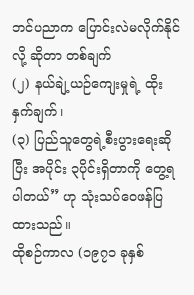ဘင်ပညာက ပြောင်းလဲမလိုက်နိုင်လို့ ဆိုတာ တစ်ချက်
(၂) နယ်ချဲ့ယဉ်ကျေးမှုရဲ့ ထိုးနှက်ချက်၊
(၃) ပြည်သူတွေရဲ့စီးပွားရေးဆိုပြီး အပိုင်း ၃ပိုင်းရှိတာကို တွေ့ရပါတယ်” ဟု သုံးသပ်ဝေဖန်ပြထားသည်။
ထိုစဉ်ကာလ (၁၉၇၁ ခုနှစ်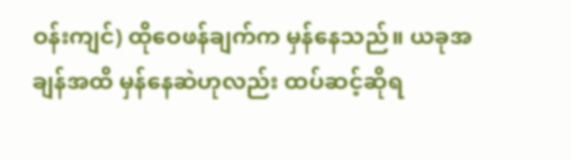ဝန်းကျင်) ထိုဝေဖန်ချက်က မှန်နေသည်။ ယခုအချန်အထိ မှန်နေဆဲဟုလည်း ထပ်ဆင့်ဆိုရ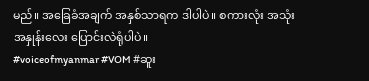မည်။ အခြေခံအချက် အနှစ်သာရက ဒါပါပဲ။ စကားလုံး အသုံးအနှုန်းလေး ပြောင်းလဲရုံပါပဲ။
#voiceofmyanmar #VOM #ဆူး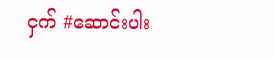ငှက် #ဆောင်းပါး